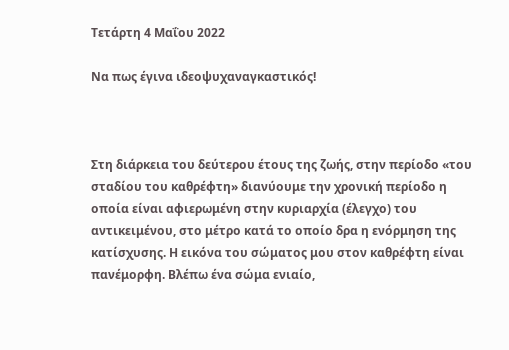Τετάρτη 4 Μαΐου 2022

Να πως έγινα ιδεοψυχαναγκαστικός!



Στη διάρκεια του δεύτερου έτους της ζωής, στην περίοδο «του σταδίου του καθρέφτη» διανύουμε την χρονική περίοδο η οποία είναι αφιερωμένη στην κυριαρχία (έλεγχο) του αντικειμένου, στο μέτρο κατά το οποίο δρα η ενόρμηση της κατίσχυσης. Η εικόνα του σώματος μου στον καθρέφτη είναι πανέμορφη. Βλέπω ένα σώμα ενιαίο,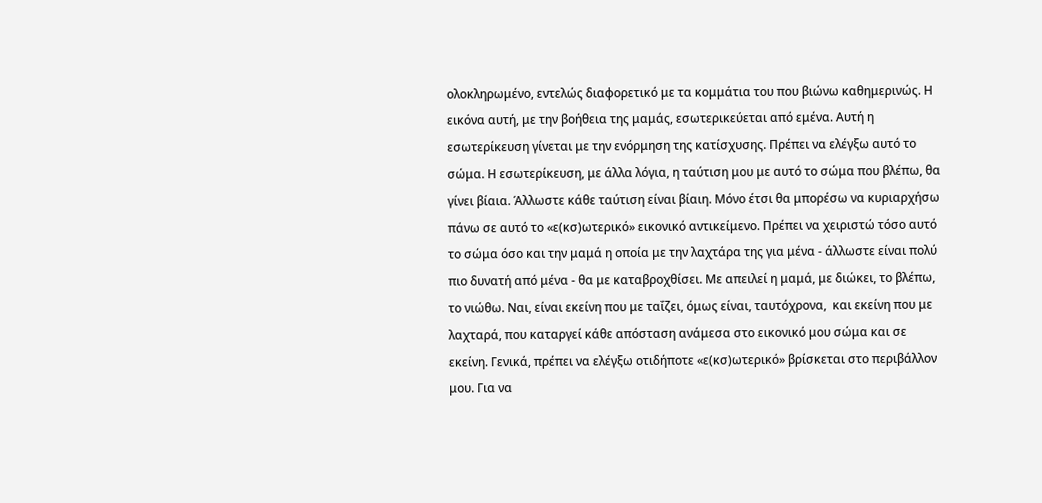ολοκληρωμένο, εντελώς διαφορετικό με τα κομμάτια του που βιώνω καθημερινώς. Η εικόνα αυτή, με την βοήθεια της μαμάς, εσωτερικεύεται από εμένα. Αυτή η εσωτερίκευση γίνεται με την ενόρμηση της κατίσχυσης. Πρέπει να ελέγξω αυτό το σώμα. Η εσωτερίκευση, με άλλα λόγια, η ταύτιση μου με αυτό το σώμα που βλέπω, θα γίνει βίαια. Άλλωστε κάθε ταύτιση είναι βίαιη. Μόνο έτσι θα μπορέσω να κυριαρχήσω πάνω σε αυτό το «ε(κσ)ωτερικό» εικονικό αντικείμενο. Πρέπει να χειριστώ τόσο αυτό το σώμα όσο και την μαμά η οποία με την λαχτάρα της για μένα - άλλωστε είναι πολύ πιο δυνατή από μένα - θα με καταβροχθίσει. Με απειλεί η μαμά, με διώκει, το βλέπω, το νιώθω. Ναι, είναι εκείνη που με ταΐζει, όμως είναι, ταυτόχρονα,  και εκείνη που με λαχταρά, που καταργεί κάθε απόσταση ανάμεσα στο εικονικό μου σώμα και σε εκείνη. Γενικά, πρέπει να ελέγξω οτιδήποτε «ε(κσ)ωτερικό» βρίσκεται στο περιβάλλον μου. Για να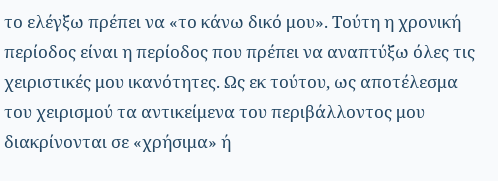το ελέγξω πρέπει να «το κάνω δικό μου». Τούτη η χρονική περίοδος είναι η περίοδος που πρέπει να αναπτύξω όλες τις χειριστικές μου ικανότητες. Ως εκ τούτου, ως αποτέλεσμα του χειρισμού τα αντικείμενα του περιβάλλοντος μου διακρίνονται σε «χρήσιμα» ή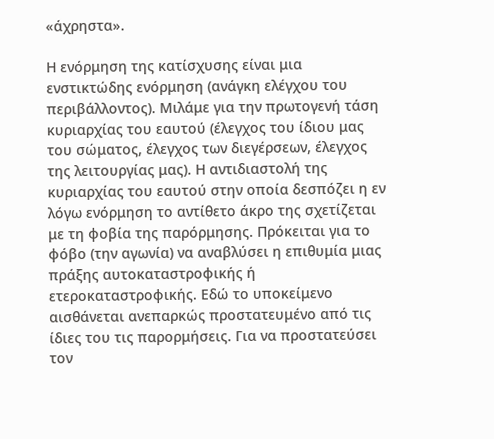«άχρηστα».

Η ενόρμηση της κατίσχυσης είναι μια ενστικτώδης ενόρμηση (ανάγκη ελέγχου του περιβάλλοντος). Μιλάμε για την πρωτογενή τάση κυριαρχίας του εαυτού (έλεγχος του ίδιου μας του σώματος, έλεγχος των διεγέρσεων, έλεγχος της λειτουργίας μας). Η αντιδιαστολή της κυριαρχίας του εαυτού στην οποία δεσπόζει η εν λόγω ενόρμηση το αντίθετο άκρο της σχετίζεται με τη φοβία της παρόρμησης. Πρόκειται για το φόβο (την αγωνία) να αναβλύσει η επιθυμία μιας πράξης αυτοκαταστροφικής ή ετεροκαταστροφικής. Εδώ το υποκείμενο αισθάνεται ανεπαρκώς προστατευμένο από τις ίδιες του τις παρορμήσεις. Για να προστατεύσει τον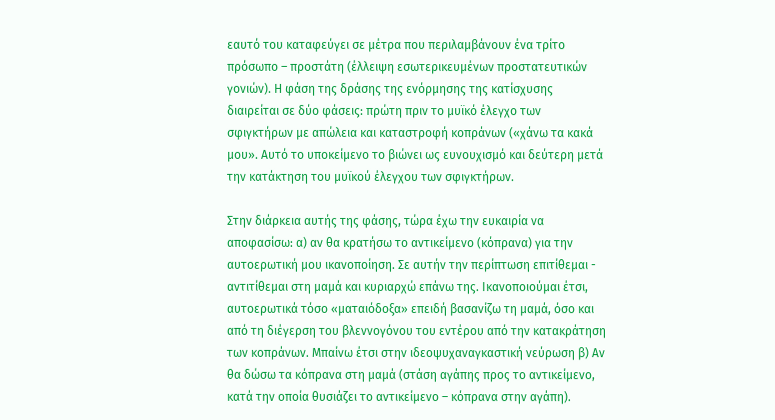εαυτό του καταφεύγει σε μέτρα που περιλαμβάνουν ένα τρίτο πρόσωπο – προστάτη (έλλειψη εσωτερικευμένων προστατευτικών γονιών). Η φάση της δράσης της ενόρμησης της κατίσχυσης διαιρείται σε δύο φάσεις: πρώτη πριν το μυϊκό έλεγχο των σφιγκτήρων με απώλεια και καταστροφή κοπράνων («χάνω τα κακά μου». Αυτό το υποκείμενο το βιώνει ως ευνουχισμό και δεύτερη μετά την κατάκτηση του μυϊκού έλεγχου των σφιγκτήρων.

Στην διάρκεια αυτής της φάσης, τώρα έχω την ευκαιρία να αποφασίσω: α) αν θα κρατήσω το αντικείμενο (κόπρανα) για την αυτοερωτική μου ικανοποίηση. Σε αυτήν την περίπτωση επιτίθεμαι - αντιτίθεμαι στη μαμά και κυριαρχώ επάνω της. Ικανοποιούμαι έτσι, αυτοερωτικά τόσο «ματαιόδοξα» επειδή βασανίζω τη μαμά, όσο και από τη διέγερση του βλεννογόνου του εντέρου από την κατακράτηση των κοπράνων. Μπαίνω έτσι στην ιδεοψυχαναγκαστική νεύρωση β) Αν θα δώσω τα κόπρανα στη μαμά (στάση αγάπης προς το αντικείμενο, κατά την οποία θυσιάζει το αντικείμενο – κόπρανα στην αγάπη).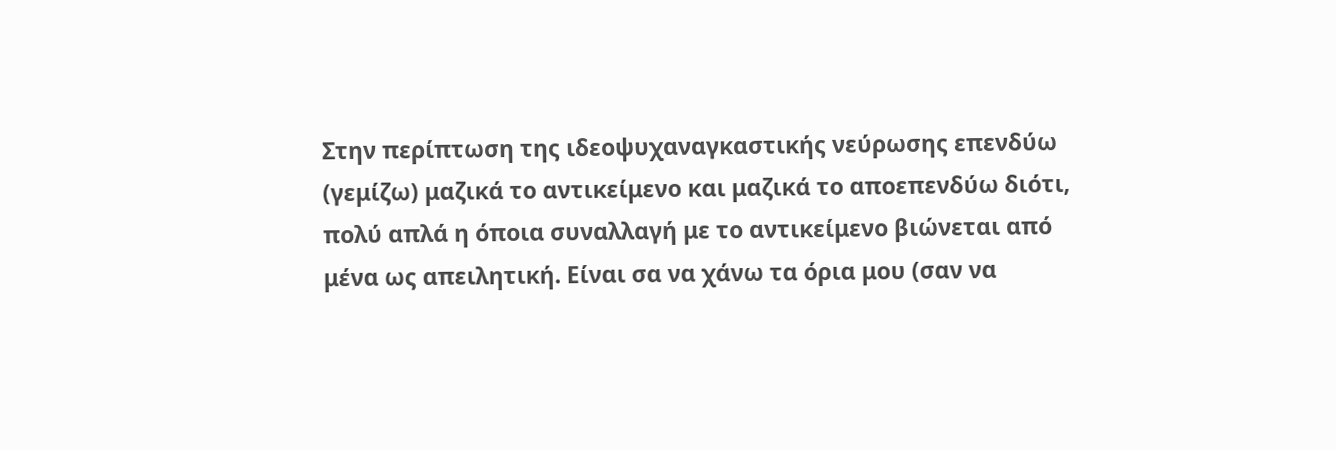Στην περίπτωση της ιδεοψυχαναγκαστικής νεύρωσης επενδύω (γεμίζω) μαζικά το αντικείμενο και μαζικά το αποεπενδύω διότι, πολύ απλά η όποια συναλλαγή με το αντικείμενο βιώνεται από μένα ως απειλητική. Είναι σα να χάνω τα όρια μου (σαν να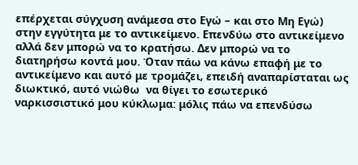επέρχεται σύγχυση ανάμεσα στο Εγώ – και στο Μη Εγώ) στην εγγύτητα με το αντικείμενο. Επενδύω στο αντικείμενο αλλά δεν μπορώ να το κρατήσω. Δεν μπορώ να το διατηρήσω κοντά μου. Όταν πάω να κάνω επαφή με το αντικείμενο και αυτό με τρομάζει, επειδή αναπαρίσταται ως διωκτικό, αυτό νιώθω  να θίγει το εσωτερικό ναρκισσιστικό μου κύκλωμα: μόλις πάω να επενδύσω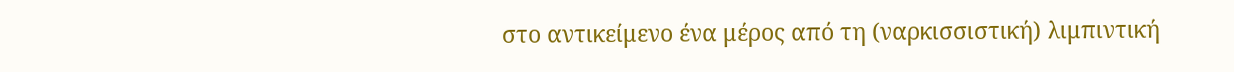στο αντικείμενο ένα μέρος από τη (ναρκισσιστική) λιμπιντική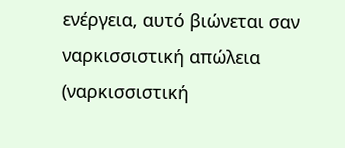ενέργεια, αυτό βιώνεται σαν ναρκισσιστική απώλεια (ναρκισσιστική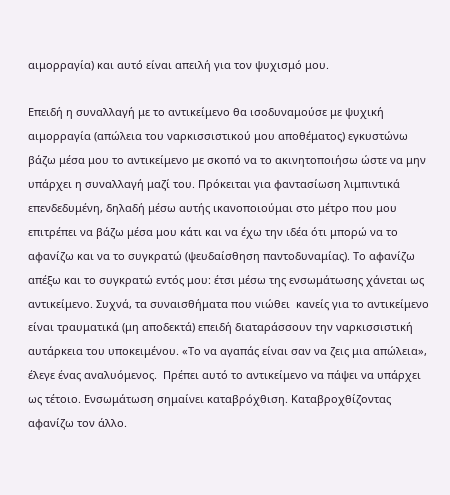αιμορραγία) και αυτό είναι απειλή για τον ψυχισμό μου.

Επειδή η συναλλαγή με το αντικείμενο θα ισοδυναμούσε με ψυχική αιμορραγία (απώλεια του ναρκισσιστικού μου αποθέματος) εγκυστώνω βάζω μέσα μου το αντικείμενο με σκοπό να το ακινητοποιήσω ώστε να μην υπάρχει η συναλλαγή μαζί του. Πρόκειται για φαντασίωση λιμπιντικά επενδεδυμένη, δηλαδή μέσω αυτής ικανοποιούμαι στο μέτρο που μου επιτρέπει να βάζω μέσα μου κάτι και να έχω την ιδέα ότι μπορώ να το αφανίζω και να το συγκρατώ (ψευδαίσθηση παντοδυναμίας). Το αφανίζω απέξω και το συγκρατώ εντός μου: έτσι μέσω της ενσωμάτωσης χάνεται ως αντικείμενο. Συχνά, τα συναισθήματα που νιώθει  κανείς για το αντικείμενο είναι τραυματικά (μη αποδεκτά) επειδή διαταράσσουν την ναρκισσιστική αυτάρκεια του υποκειμένου. «Το να αγαπάς είναι σαν να ζεις μια απώλεια», έλεγε ένας αναλυόμενος.  Πρέπει αυτό το αντικείμενο να πάψει να υπάρχει ως τέτοιο. Ενσωμάτωση σημαίνει καταβρόχθιση. Καταβροχθίζοντας αφανίζω τον άλλο.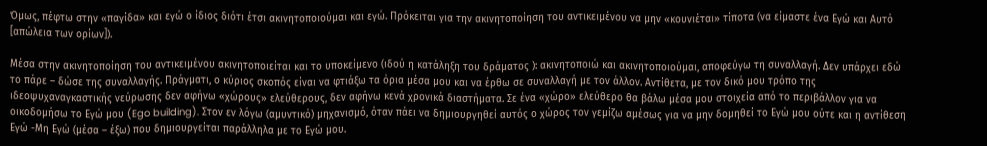Όμως, πέφτω στην «παγίδα» και εγώ ο ίδιος διότι έτσι ακινητοποιούμαι και εγώ. Πρόκειται για την ακινητοποίηση του αντικειμένου να μην «κουνιέται» τίποτα (να είμαστε ένα Εγώ και Αυτό [απώλεια των ορίων]).

Μέσα στην ακινητοποίηση του αντικειμένου ακινητοποιείται και το υποκείμενο (ιδού η κατάληξη του δράματος ): ακινητοποιώ και ακινητοποιούμαι, αποφεύγω τη συναλλαγή. Δεν υπάρχει εδώ το πάρε – δώσε της συναλλαγής. Πράγματι, ο κύριος σκοπός είναι να φτιάξω τα όρια μέσα μου και να έρθω σε συναλλαγή με τον άλλον. Αντίθετα, με τον δικό μου τρόπο της ιδεοψυχαναγκαστικής νεύρωσης δεν αφήνω «χώρους» ελεύθερους, δεν αφήνω κενά χρονικά διαστήματα. Σε ένα «χώρο» ελεύθερο θα βάλω μέσα μου στοιχεία από το περιβάλλον για να οικοδομήσω το Εγώ μου (Ego building). Στον εν λόγω (αμυντικό) μηχανισμό, όταν πάει να δημιουργηθεί αυτός ο χώρος τον γεμίζω αμέσως για να μην δομηθεί το Εγώ μου ούτε και η αντίθεση Εγώ -Μη Εγώ (μέσα – έξω) που δημιουργείται παράλληλα με το Εγώ μου.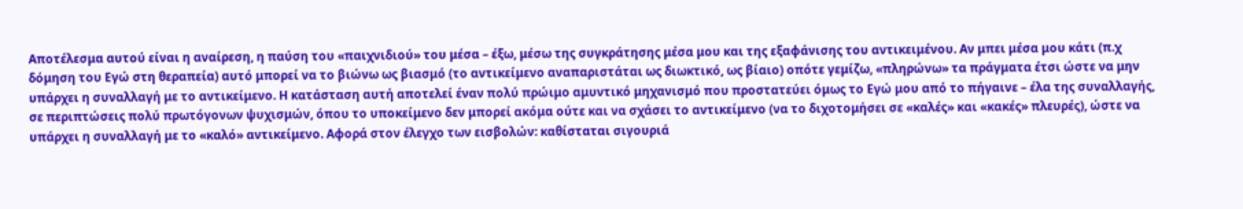Αποτέλεσμα αυτού είναι η αναίρεση, η παύση του «παιχνιδιού» του μέσα – έξω, μέσω της συγκράτησης μέσα μου και της εξαφάνισης του αντικειμένου. Αν μπει μέσα μου κάτι (π.χ δόμηση του Εγώ στη θεραπεία) αυτό μπορεί να το βιώνω ως βιασμό (το αντικείμενο αναπαριστάται ως διωκτικό, ως βίαιο) οπότε γεμίζω, «πληρώνω» τα πράγματα έτσι ώστε να μην υπάρχει η συναλλαγή με το αντικείμενο. Η κατάσταση αυτή αποτελεί έναν πολύ πρώιμο αμυντικό μηχανισμό που προστατεύει όμως το Εγώ μου από το πήγαινε – έλα της συναλλαγής, σε περιπτώσεις πολύ πρωτόγονων ψυχισμών, όπου το υποκείμενο δεν μπορεί ακόμα ούτε και να σχάσει το αντικείμενο (να το διχοτομήσει σε «καλές» και «κακές» πλευρές), ώστε να υπάρχει η συναλλαγή με το «καλό» αντικείμενο. Αφορά στον έλεγχο των εισβολών: καθίσταται σιγουριά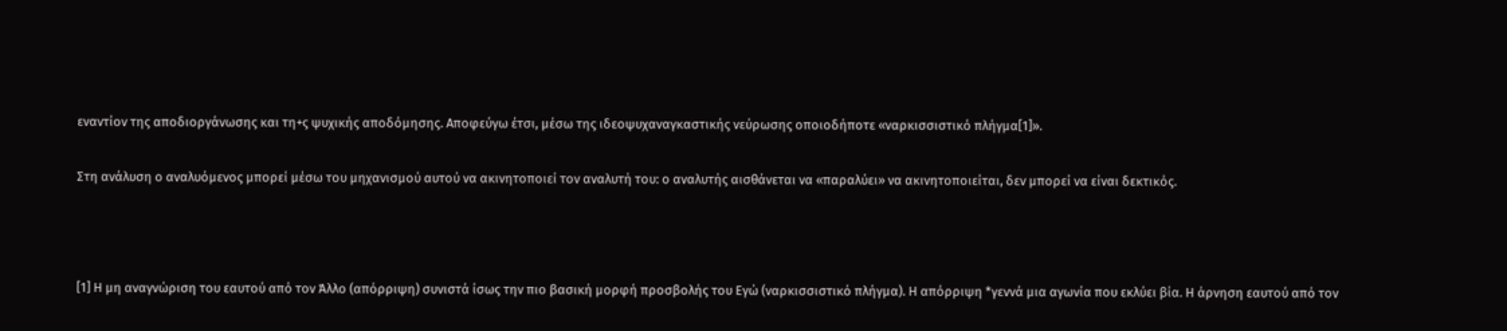εναντίον της αποδιοργάνωσης και τη+ς ψυχικής αποδόμησης. Αποφεύγω έτσι, μέσω της ιδεοψυχαναγκαστικής νεύρωσης οποιοδήποτε «ναρκισσιστικό πλήγμα[1]».

Στη ανάλυση ο αναλυόμενος μπορεί μέσω του μηχανισμού αυτού να ακινητοποιεί τον αναλυτή του: ο αναλυτής αισθάνεται να «παραλύει» να ακινητοποιείται, δεν μπορεί να είναι δεκτικός.



[1] Η μη αναγνώριση του εαυτού από τον Άλλο (απόρριψη) συνιστά ίσως την πιο βασική μορφή προσβολής του Εγώ (ναρκισσιστικό πλήγμα). Η απόρριψη *γεννά μια αγωνία που εκλύει βία. Η άρνηση εαυτού από τον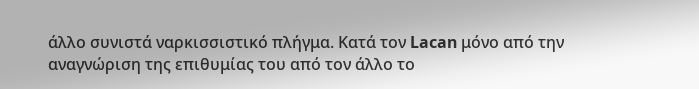άλλο συνιστά ναρκισσιστικό πλήγμα. Kατά τον Lacan μόνο από την αναγνώριση της επιθυμίας του από τον άλλο το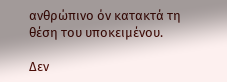ανθρώπινο όν κατακτά τη θέση του υποκειμένου.

Δεν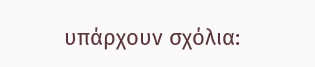υπάρχουν σχόλια: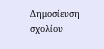Δημοσίευση σχολίου